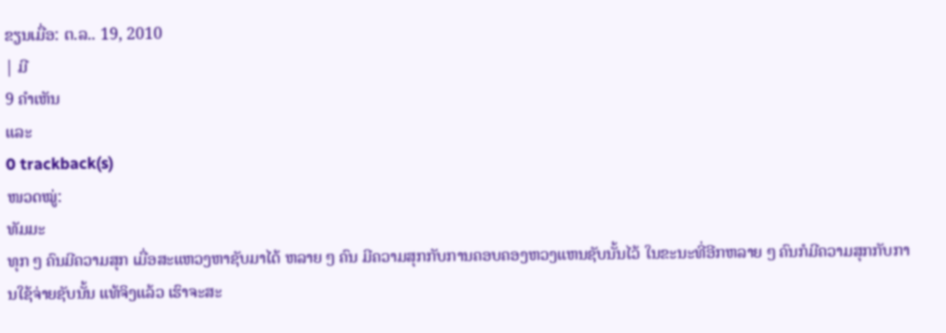ຂຽນເມື່ອ: ຕ.ລ.. 19, 2010
| ມີ
9 ຄຳເຫັນ
ແລະ
0 trackback(s)
ໜວດໝູ່:
ທັມມະ
ທຸກ ໆ ຄົນມີຄວາມສຸກ ເມື່ອສະແຫວງຫາຊັບມາໄດ້ ຫລາຍ ໆ ຄົນ ມີຄວາມສຸກກັບການຄອບຄອງຫວງແຫນຊັບນັ້ນໄວ້ ໃນຂະນະທີ່ອີກຫລາຍ ໆ ຄົນກໍມີຄວາມສຸກກັບການໃຊ້ຈ່າຍຊັບນັ້ນ ແທ້ຈິງແລ້ວ ເຮົາຈະສະ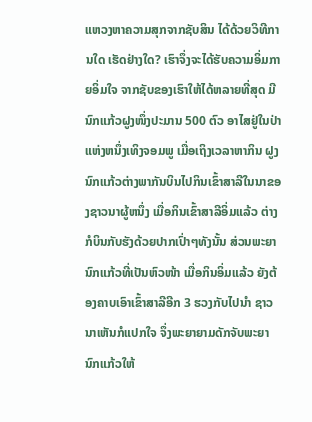ແຫວງຫາຄວາມສຸກຈາກຊັບສິນ ໄດ້ດ້ວຍວິທີການໃດ ເຮັດຢ່າງໃດ? ເຮົາຈຶ່ງຈະໄດ້ຮັບຄວາມອິ່ມກາຍອິ່ມໃຈ ຈາກຊັບຂອງເຮົາໃຫ້ໄດ້ຫລາຍທີ່ສຸດ ມີນົກແກ້ວຝູງໜຶ່ງປະມານ 500 ຕົວ ອາໄສຢູ່ໃນປ່າແຫ່ງຫນຶ່ງເທິງຈອມພູ ເມື່ອເຖິງເວລາຫາກິນ ຝູງນົກແກ້ວຕ່າງພາກັນບິນໄປກິນເຂົ້າສາລີໃນນາຂອງຊາວນາຜູ້ຫນຶ່ງ ເມື່ອກິນເຂົ້າສາລີອິ່ມແລ້ວ ຕ່າງກໍບິນກັບຮັງດ້ວຍປາກເປົ່າໆທັງນັ້ນ ສ່ວນພະຍານົກແກ້ວທີ່ເປັນຫົວໜ້າ ເມື່ອກິນອິ່ມແລ້ວ ຍັງຕ້ອງຄາບເອົາເຂົ້າສາລີອີກ 3 ຮວງກັບໄປນຳ ຊາວນາເຫັນກໍແປກໃຈ ຈຶ່ງພະຍາຍາມດັກຈັບພະຍານົກແກ້ວໃຫ້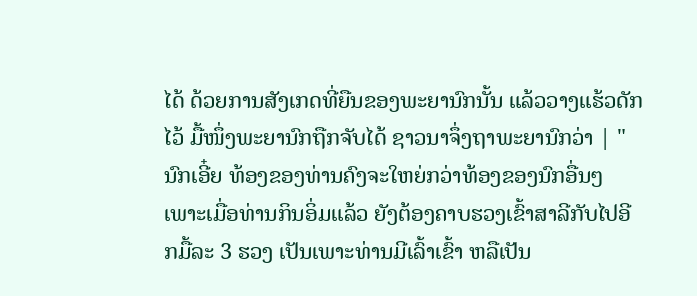ໄດ້ ດ້ວຍການສັງເກດທີ່ຍືນຂອງພະຍານົກນັ້ນ ແລ້ວວາງແຮ້ວດັກໄວ້ ມື້ໜຶ່ງພະຍານົກຖືກຈັບໄດ້ ຊາວນາຈຶ່ງຖາພະຍານົກວ່າ | " ນົກເອີ໋ຍ ທ້ອງຂອງທ່ານຄົງຈະໃຫຍ່ກວ່າທ້ອງຂອງນົກອື່ນໆ ເພາະເມື່ອທ່ານກິນອິ່ມແລ້ວ ຍັງຕ້ອງຄາບຮວງເຂົ້າສາລີກັບໄປອີກມື້ລະ 3 ຮວງ ເປັນເພາະທ່ານມີເລົ້າເຂົ້າ ຫລືເປັນ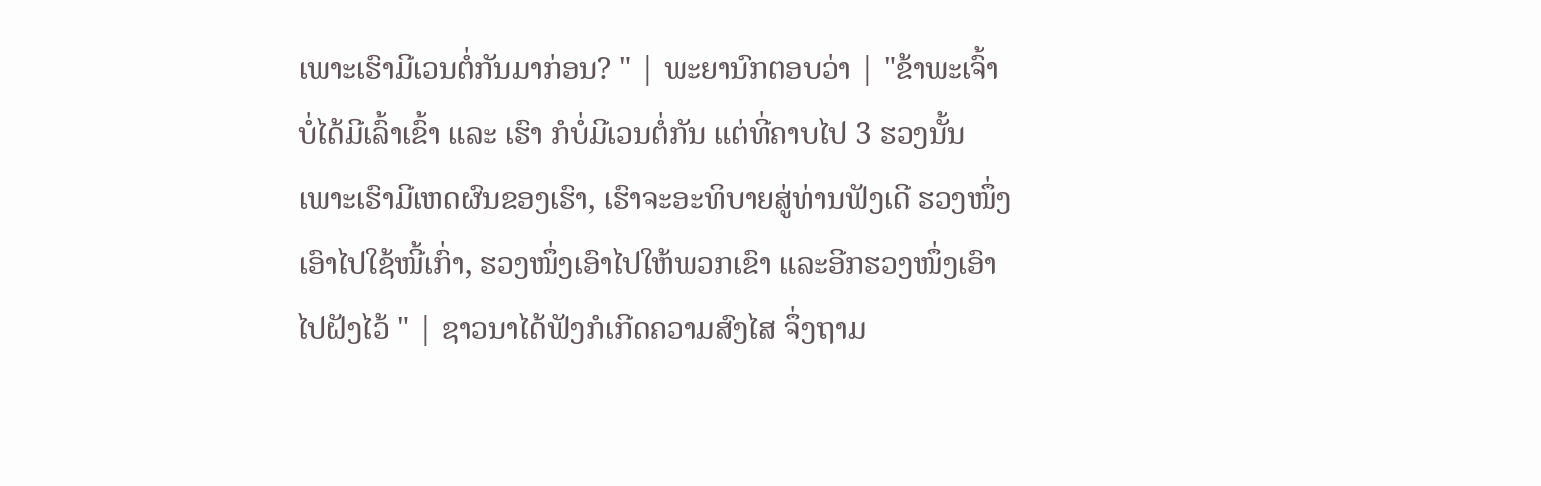ເພາະເຮົາມີເວນຕໍ່ກັນມາກ່ອນ? " | ພະຍານົກຕອບວ່າ | "ຂ້າພະເຈົ້າບໍ່ໄດ້ມີເລົ້າເຂົ້າ ແລະ ເຮົາ ກໍບໍ່ມີເວນຕໍ່ກັນ ແຕ່ທີ່ຄາບໄປ 3 ຮວງນັ້ນ ເພາະເຮົາມີເຫດຜົນຂອງເຮົາ, ເຮົາຈະອະທິບາຍສູ່ທ່ານຟັງເດີ ຮວງໜຶ່ງເອົາໄປໃຊ້ໜີ້ເກົ່າ, ຮວງໜຶ່ງເອົາໄປໃຫ້ພວກເຂົາ ແລະອີກຮວງໜຶ່ງເອົາໄປຝັງໄວ້ " | ຊາວນາໄດ້ຟັງກໍເກີດຄວາມສົງໄສ ຈຶ່ງຖາມ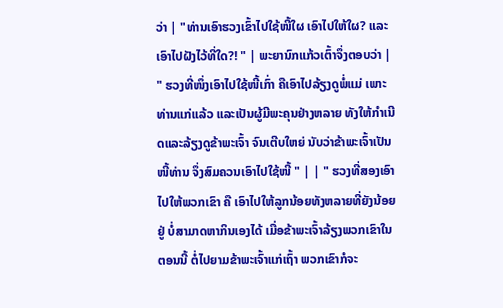ວ່າ | "ທ່ານເອົາຮວງເຂົ້າໄປໃຊ້ໜີ້ໃຜ ເອົາໄປໃຫ້ໃຜ? ແລະເອົາໄປຝັງໄວ້ທີ່ໃດ?! " | ພະຍານົກແກ້ວເຕົ້າຈຶ່ງຕອບວ່າ | " ຮວງທີ່ໜຶ່ງເອົາໄປໃຊ້ໜີ້ເກົ່າ ຄືເອົາໄປລ້ຽງດູພໍ່ແມ່ ເພາະທ່ານແກ່ແລ້ວ ແລະເປັນຜູ້ມີພະຄຸນຢ່າງຫລາຍ ທັງໃຫ້ກຳເນີດແລະລ້ຽງດູຂ້າພະເຈົ້າ ຈົນເຕີບໃຫຍ່ ນັບວ່າຂ້າພະເຈົ້າເປັນໜີ້ທ່ານ ຈຶ່ງສົມຄວນເອົາໄປໃຊ້ໜີ້ " | | " ຮວງທີ່ສອງເອົາໄປໃຫ້ພວກເຂົາ ຄື ເອົາໄປໃຫ້ລູກນ້ອຍທັງຫລາຍທີ່ຍັງນ້ອຍຢູ່ ບໍ່ສາມາດຫາກິນເອງໄດ້ ເມື່ອຂ້າພະເຈົ້າລ້ຽງພວກເຂົາໃນຕອນນີ້ ຕໍ່ໄປຍາມຂ້າພະເຈົ້າແກ່ເຖົ້າ ພວກເຂົາກໍຈະ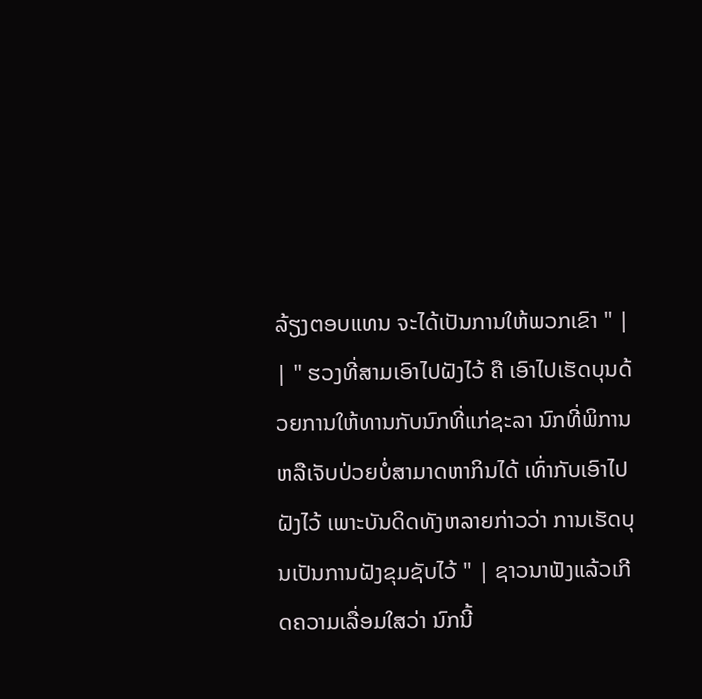ລ້ຽງຕອບແທນ ຈະໄດ້ເປັນການໃຫ້ພວກເຂົາ " | | " ຮວງທີ່ສາມເອົາໄປຝັງໄວ້ ຄື ເອົາໄປເຮັດບຸນດ້ວຍການໃຫ້ທານກັບນົກທີ່ແກ່ຊະລາ ນົກທີ່ພິການ ຫລືເຈັບປ່ວຍບໍ່ສາມາດຫາກິນໄດ້ ເທົ່າກັບເອົາໄປຝັງໄວ້ ເພາະບັນດິດທັງຫລາຍກ່າວວ່າ ການເຮັດບຸນເປັນການຝັງຂຸມຊັບໄວ້ " | ຊາວນາຟັງແລ້ວເກີດຄວາມເລື່ອມໃສວ່າ ນົກນີ້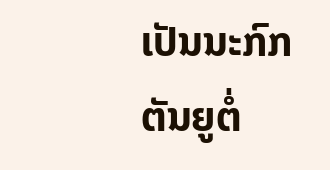ເປັນນະກົກຕັນຍູຕໍ່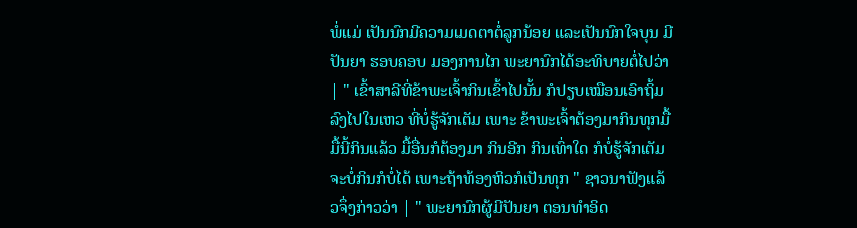ພໍ່ແມ່ ເປັນນົກມີຄວາມເມດຕາຕໍ່ລູກນ້ອຍ ແລະເປັນນົກໃຈບຸນ ມີປັນຍາ ຮອບຄອບ ມອງການໄກ ພະຍານົກໄດ້ອະທິບາຍຕໍ່ໄປວ່າ | " ເຂົ້າສາລີທີ່ຂ້າພະເຈົ້າກິນເຂົ້າໄປນັ້ນ ກໍປຽບເໝືອນເອົາຖິ້ມລົງໄປໃນເຫວ ທີ່ບໍ່ຮູ້ຈັກເຕັມ ເພາະ ຂ້າພະເຈົ້າຕ້ອງມາກິນທຸກມື້ ມື້ນີ້ກິນແລ້ວ ມື້ອື່ນກໍຕ້ອງມາ ກິນອີກ ກິນເທົ່າໃດ ກໍບໍ່ຮູ້ຈັກເຕັມ ຈະບໍ່ກິນກໍບໍ່ໄດ້ ເພາະຖ້າທ້ອງຫິວກໍເປັນທຸກ " ຊາວນາຟັງແລ້ວຈຶ່ງກ່າວວ່າ | " ພະຍານົກຜູ້ມີປັນຍາ ຕອນທຳອິດ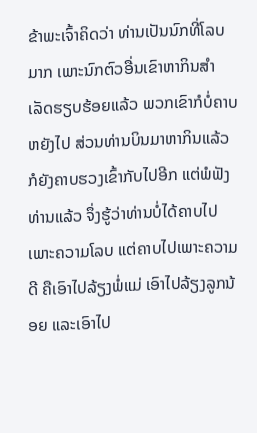ຂ້າພະເຈົ້າຄິດວ່າ ທ່ານເປັນນົກທີ່ໂລບມາກ ເພາະນົກຕົວອື່ນເຂົາຫາກິນສຳເລັດຮຽບຮ້ອຍແລ້ວ ພວກເຂົາກໍບໍ່ຄາບຫຍັງໄປ ສ່ວນທ່ານບິນມາຫາກິນແລ້ວກໍຍັງຄາບຮວງເຂົ້າກັບໄປອີກ ແຕ່ພໍຟັງທ່ານແລ້ວ ຈຶ່ງຮູ້ວ່າທ່ານບໍ່ໄດ້ຄາບໄປເພາະຄວາມໂລບ ແຕ່ຄາບໄປເພາະຄວາມດີ ຄືເອົາໄປລ້ຽງພໍ່ແມ່ ເອົາໄປລ້ຽງລູກນ້ອຍ ແລະເອົາໄປ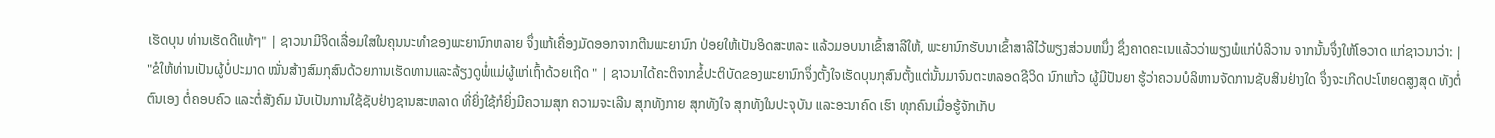ເຮັດບຸນ ທ່ານເຮັດດີແທ້ໆ" | ຊາວນາມີຈິດເລື່ອມໃສໃນຄຸນນະທຳຂອງພະຍານົກຫລາຍ ຈຶ່ງແກ້ເຄື່ອງມັດອອກຈາກຕີນພະຍານົກ ປ່ອຍໃຫ້ເປັນອິດສະຫລະ ແລ້ວມອບນາເຂົ້າສາລີໃຫ້, ພະຍານົກຮັບນາເຂົ້າສາລີໄວ້ພຽງສ່ວນຫນຶ່ງ ຊຶ່ງຄາດຄະເນແລ້ວວ່າພຽງພໍແກ່ບໍລິວານ ຈາກນັ້ນຈຶ່ງໃຫ້ໂອວາດ ແກ່ຊາວນາວ່າ: | "ຂໍໃຫ້ທ່ານເປັນຜູ້ບໍ່ປະມາດ ໝັ່ນສ້າງສົມກຸສົນດ້ວຍການເຮັດທານແລະລ້ຽງດູພໍ່ແມ່ຜູ້ແກ່ເຖົ້າດ້ວຍເຖີດ " | ຊາວນາໄດ້ຄະຕິຈາກຂໍ້ປະຕິບັດຂອງພະຍານົກຈຶ່ງຕັ້ງໃຈເຮັດບຸນກຸສົນຕັ້ງແຕ່ນັ້ນມາຈົນຕະຫລອດຊີວິດ ນົກແກ້ວ ຜູ້ມີປັນຍາ ຮູ້ວ່າຄວນບໍລິຫານຈັດການຊັບສິນຢ່າງໃດ ຈຶ່ງຈະເກີດປະໂຫຍດສູງສຸດ ທັງຕໍ່ຕົນເອງ ຕໍ່ຄອບຄົວ ແລະຕໍ່ສັງຄົມ ນັບເປັນການໃຊ້ຊັບຢ່າງຊານສະຫລາດ ທີ່ຍິ່ງໃຊ້ກໍຍິ່ງມີຄວາມສຸກ ຄວາມຈະເລີນ ສຸກທັງກາຍ ສຸກທັງໃຈ ສຸກທັງໃນປະຈຸບັນ ແລະອະນາຄົດ ເຮົາ ທຸກຄົນເມື່ອຮູ້ຈັກເກັບ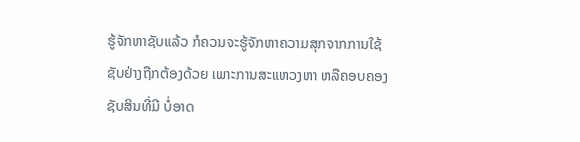ຮູ້ຈັກຫາຊັບແລ້ວ ກໍຄວນຈະຮູ້ຈັກຫາຄວາມສຸກຈາກການໃຊ້ຊັບຢ່າງຖືກຕ້ອງດ້ວຍ ເພາະການສະແຫວງຫາ ຫລືຄອບຄອງຊັບສິນທີ່ມີ ບໍ່ອາດ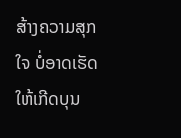ສ້າງຄວາມສຸກໃຈ ບໍ່ອາດເຮັດໃຫ້ເກີດບຸນ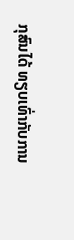ກຸສົນໄດ້ ທຽບເທົ່າກັບການ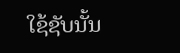ໃຊ້ຊັບນັ້ນ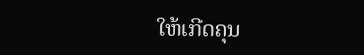ໃຫ້ເກີດຄຸນ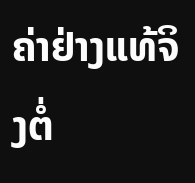ຄ່າຢ່າງແທ້ຈິງຕໍ່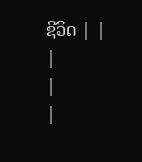ຊີວິດ | |
|
|
|